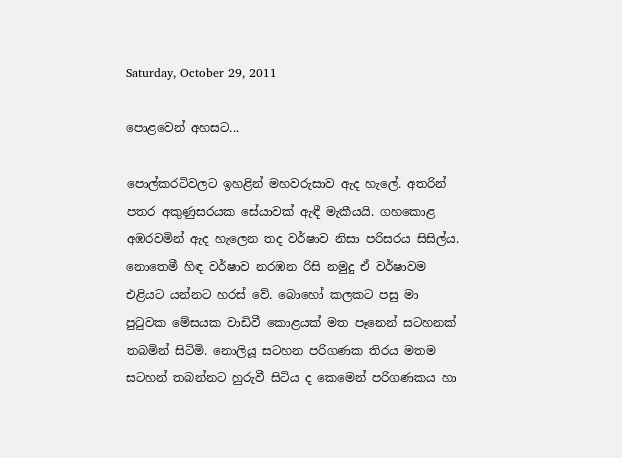Saturday, October 29, 2011

පොළවෙන් අහසට...

පොල්කරටිවලට ඉහළින් මහවරුසාව ඇද හැලේ. අතරින් පතර අකුණුසරයක සේයාවක් ඇඳී මැකීයයි. ගහකොළ අඹරවමින් ඇද හැලෙන තද වර්ෂාව නිසා පරිසරය සිසිල්ය. නොතෙමී හිඳ වර්ෂාව නරඹන රිසි නමුදු ඒ වර්ෂාවම එළියට යන්නට හරස් වේ. බොහෝ කලකට පසු මා පු‍ටුවක මේසයක වාඩිවී කොළයක් මත පෑනෙන් සටහනක් තබමින් සිටිමි. නොලියූ සටහන පරිගණක තිරය මතම සටහන් තබන්නට හුරුවී සිටිය ද කෙමෙන් පරිගණකය හා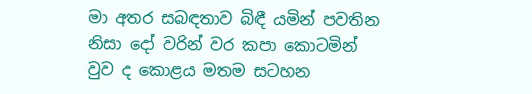මා අතර සබඳතාව බිඳී යමින් පවතින නිසා දෝ වරින් වර කපා කොටමින් වුව ද කොළය මතම සටහන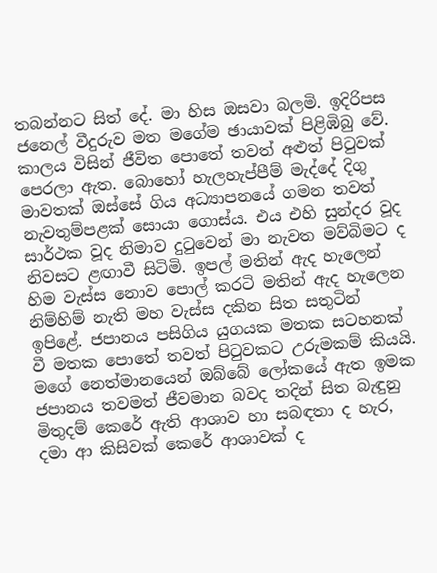තබන්නට සිත් දේ. මා හිස ඔසවා බලමි. ඉදිරිපස ජනෙල් වීදුරුව මත මගේම ඡායාවක් පිළිඹිබු වේ.
කාලය විසින් ජීවිත පොතේ තවත් අළුත් පි‍ටුවක් පෙරලා ඇත. බොහෝ හැලහැප්පීම් මැද්දේ දිගු මාවතක් ඔස්සේ ගිය අධ්‍යාපනයේ ගමන තවත් නැවතුම්පළක් සොයා ගොස්ය. එය එහි සුන්දර වූද සාර්ථක වූද නිමාව දු‍ටුවෙන් මා නැවත මව්බිමට ද නිවසට ළඟාවී සිටිමි. ඉපල් මතින් ඇද හැලෙන් හිම වැස්ස නොව පොල් කරටි මතින් ඇද හැලෙන නිම්හිම් නැති මහ වැස්ස දකින සිත සතුටින් ඉපිළේ. ජපානය පසිගිය යුගයක මතක සටහනක් වී මතක පොතේ තවත් පි‍ටුවකට උරුමකම් කියයි. මගේ නෙත්මානයෙන් ඔබ්බේ ලෝකයේ ඇත ඉමක ජපානය තවමත් ජීවමාන බවද තදින් සිත බැඳුනු මිතුදම් කෙරේ ඇති ආශාව හා සබඳතා ද හැර, දමා ආ කිසිවක් කෙරේ ආශාවක් ද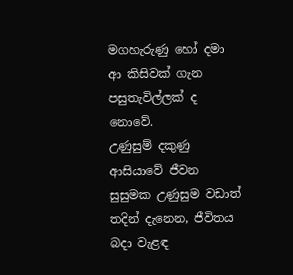මගහැරුණු හෝ දමා ආ කිසිවක් ගැන පසුතැවිල්ලක් ද නොවේ.
උණුසුම් දකුණු ආසියාවේ ජීවන සුසුමක උණුසුම වඩාත් තදින් දැනෙන, ජීවිතය බදා වැළඳ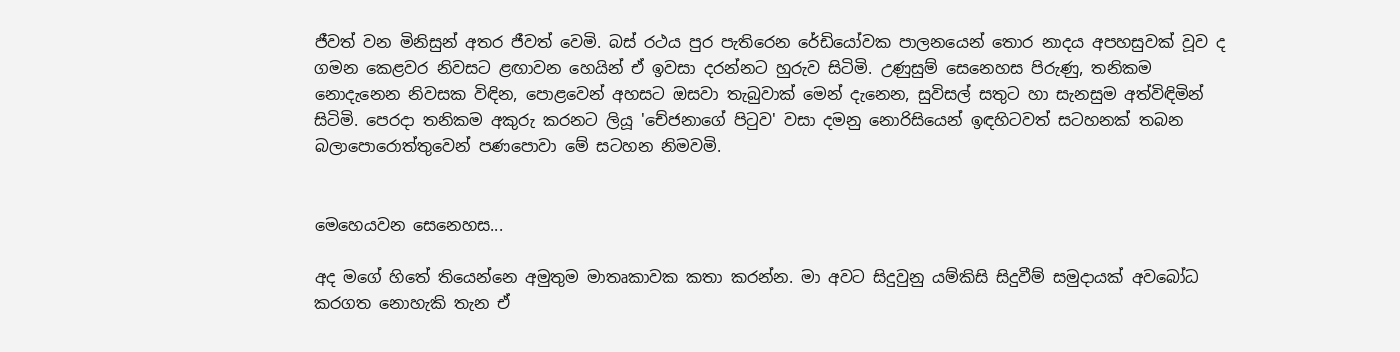ජීවත් වන මිනිසුන් අතර ජීවත් වෙමි. බස් රථය පුර පැතිරෙන රේඩියෝවක පාලනයෙන් තොර නාදය අපහසුවක් වූව ද ගමන කෙළවර නිවසට ළඟාවන හෙයින් ඒ ඉවසා දරන්නට හුරුව සිටිමි. උණුසුම් සෙනෙහස පිරුණු, තනිකම නොදැනෙන නිවසක විඳින, පොළවෙන් අහසට ඔසවා තැබුවාක් මෙන් දැනෙන, සුවිසල් සතුට හා සැනසුම අත්විඳිමින් සිටිමි. පෙරදා තනිකම අකුරු කරනට ලියූ 'චේජනාගේ පි‍ටුව' වසා දමනු නොරිසියෙන් ඉඳහිටවත් සටහනක් තබන බලාපොරොත්තුවෙන් පණපොවා මේ සටහන නිමවමි.


මෙහෙයවන සෙනෙහස...

අද මගේ හිතේ තියෙන්නෙ අමුතුම මාතෘකාවක කතා කරන්න. මා අවට සිදුවුනු යම්කිසි සිදුවීම් සමුදායක් අවබෝධ කරගත නොහැකි තැන ඒ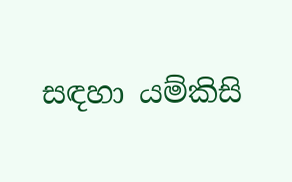සඳහා යම්කිසි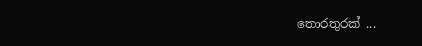තොරතුරක් ...